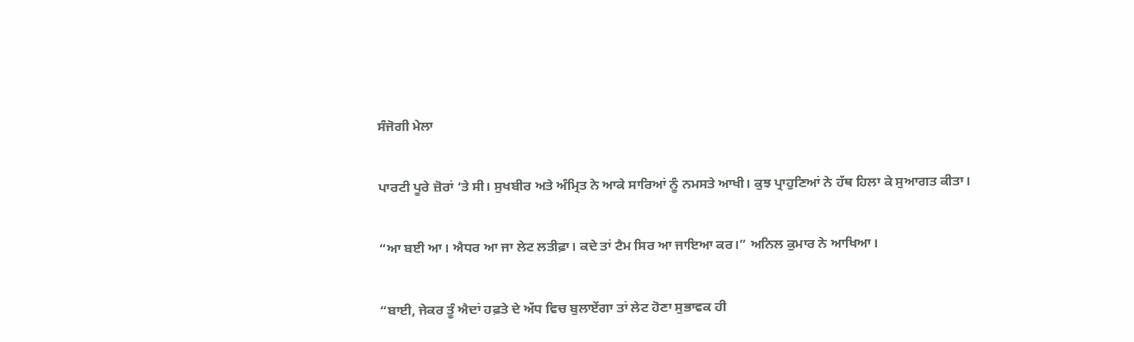ਸੰਜੋਗੀ ਮੇਲਾ

ਪਾਰਟੀ ਪੂਰੇ ਜ਼ੋਰਾਂ ‘ਤੇ ਸੀ। ਸੁਖਬੀਰ ਅਤੇ ਅੰਮ੍ਰਿਤ ਨੇ ਆਕੇ ਸਾਰਿਆਂ ਨੂੰ ਨਮਸਤੇ ਆਖੀ। ਕੁਝ ਪ੍ਰਾਹੁਣਿਆਂ ਨੇ ਹੱਥ ਹਿਲਾ ਕੇ ਸੁਆਗਤ ਕੀਤਾ।

“ਆ ਬਈ ਆ। ਐਧਰ ਆ ਜਾ ਲੇਟ ਲਤੀਫ਼ਾ। ਕਦੇ ਤਾਂ ਟੈਮ ਸਿਰ ਆ ਜਾਇਆ ਕਰ।” ਅਨਿਲ ਕੁਮਾਰ ਨੇ ਆਖਿਆ।

“ਬਾਈ, ਜੇਕਰ ਤੂੰ ਐਦਾਂ ਹਫ਼ਤੇ ਦੇ ਅੱਧ ਵਿਚ ਬੁਲਾਏਂਗਾ ਤਾਂ ਲੇਟ ਹੋਣਾ ਸੁਭਾਵਕ ਹੀ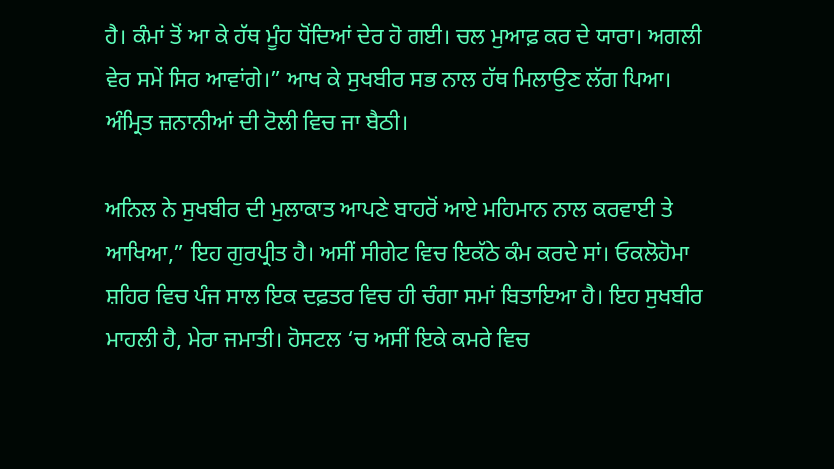ਹੈ। ਕੰਮਾਂ ਤੋਂ ਆ ਕੇ ਹੱਥ ਮੂੰਹ ਧੋਂਦਿਆਂ ਦੇਰ ਹੋ ਗਈ। ਚਲ ਮੁਆਫ਼ ਕਰ ਦੇ ਯਾਰਾ। ਅਗਲੀ ਵੇਰ ਸਮੇਂ ਸਿਰ ਆਵਾਂਗੇ।” ਆਖ ਕੇ ਸੁਖਬੀਰ ਸਭ ਨਾਲ ਹੱਥ ਮਿਲਾਉਣ ਲੱਗ ਪਿਆ। ਅੰਮ੍ਰਿਤ ਜ਼ਨਾਨੀਆਂ ਦੀ ਟੋਲੀ ਵਿਚ ਜਾ ਬੈਠੀ।

ਅਨਿਲ ਨੇ ਸੁਖਬੀਰ ਦੀ ਮੁਲਾਕਾਤ ਆਪਣੇ ਬਾਹਰੋਂ ਆਏ ਮਹਿਮਾਨ ਨਾਲ ਕਰਵਾਈ ਤੇ ਆਖਿਆ,” ਇਹ ਗੁਰਪ੍ਰੀਤ ਹੈ। ਅਸੀਂ ਸੀਗੇਟ ਵਿਚ ਇਕੱਠੇ ਕੰਮ ਕਰਦੇ ਸਾਂ। ਓਕਲੋਹੋਮਾ ਸ਼ਹਿਰ ਵਿਚ ਪੰਜ ਸਾਲ ਇਕ ਦਫ਼ਤਰ ਵਿਚ ਹੀ ਚੰਗਾ ਸਮਾਂ ਬਿਤਾਇਆ ਹੈ। ਇਹ ਸੁਖਬੀਰ ਮਾਹਲੀ ਹੈ, ਮੇਰਾ ਜਮਾਤੀ। ਹੋਸਟਲ ‘ਚ ਅਸੀਂ ਇਕੇ ਕਮਰੇ ਵਿਚ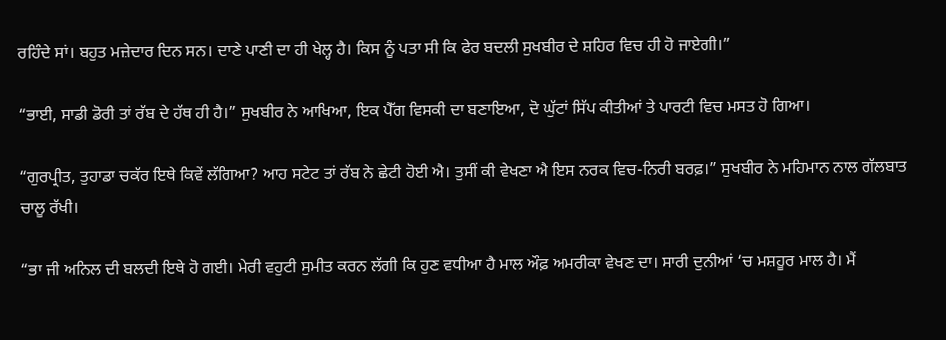ਰਹਿੰਦੇ ਸਾਂ। ਬਹੁਤ ਮਜ਼ੇਦਾਰ ਦਿਨ ਸਨ। ਦਾਣੇ ਪਾਣੀ ਦਾ ਹੀ ਖੇਲ੍ਹ ਹੈ। ਕਿਸ ਨੂੰ ਪਤਾ ਸੀ ਕਿ ਫੇਰ ਬਦਲੀ ਸੁਖਬੀਰ ਦੇ ਸ਼ਹਿਰ ਵਿਚ ਹੀ ਹੋ ਜਾਏਗੀ।”

“ਭਾਈ, ਸਾਡੀ ਡੋਰੀ ਤਾਂ ਰੱਬ ਦੇ ਹੱਥ ਹੀ ਹੈ।” ਸੁਖਬੀਰ ਨੇ ਆਖਿਆ, ਇਕ ਪੈੱਗ ਵਿਸਕੀ ਦਾ ਬਣਾਇਆ, ਦੋ ਘੁੱਟਾਂ ਸਿੱਪ ਕੀਤੀਆਂ ਤੇ ਪਾਰਟੀ ਵਿਚ ਮਸਤ ਹੋ ਗਿਆ।

“ਗੁਰਪ੍ਰੀਤ, ਤੁਹਾਡਾ ਚਕੱਰ ਇਥੇ ਕਿਵੇਂ ਲੱਗਿਆ? ਆਹ ਸਟੇਟ ਤਾਂ ਰੱਬ ਨੇ ਛੇਟੀ ਹੋਈ ਐ। ਤੁਸੀਂ ਕੀ ਵੇਖਣਾ ਐ ਇਸ ਨਰਕ ਵਿਚ-ਨਿਰੀ ਬਰਫ਼।” ਸੁਖਬੀਰ ਨੇ ਮਹਿਮਾਨ ਨਾਲ ਗੱਲਬਾਤ ਚਾਲੂ ਰੱਖੀ।

“ਭਾ ਜੀ ਅਨਿਲ ਦੀ ਬਲਦੀ ਇਥੇ ਹੋ ਗਈ। ਮੇਰੀ ਵਹੁਟੀ ਸੁਮੀਤ ਕਰਨ ਲੱਗੀ ਕਿ ਹੁਣ ਵਧੀਆ ਹੈ ਮਾਲ ਔਫ਼ ਅਮਰੀਕਾ ਵੇਖਣ ਦਾ। ਸਾਰੀ ਦੁਨੀਆਂ ‘ਚ ਮਸ਼ਹੂਰ ਮਾਲ ਹੈ। ਮੈਂ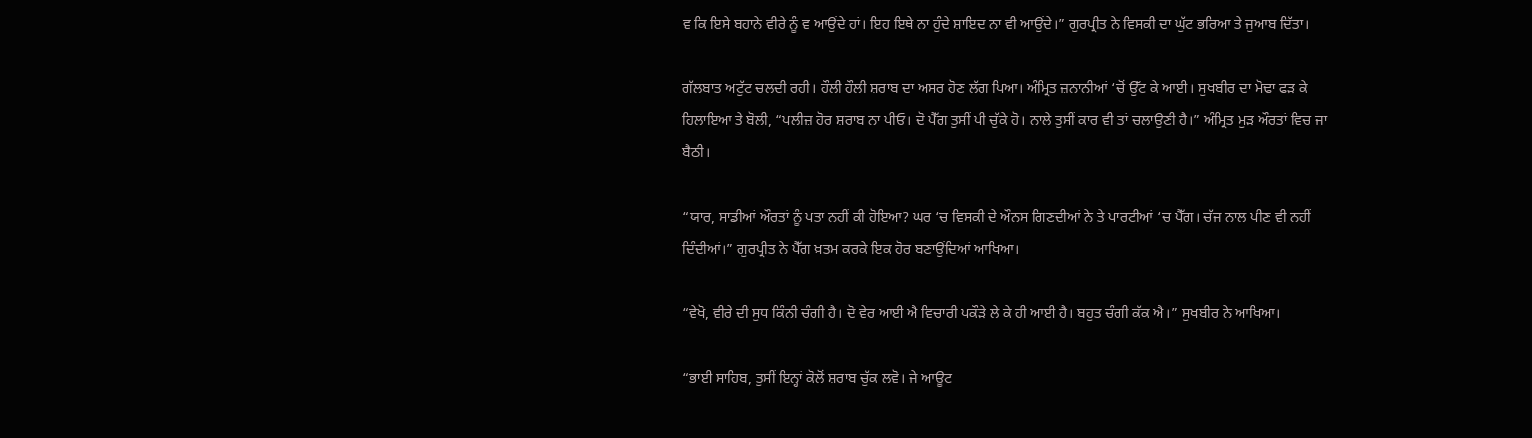ਵ ਕਿ ਇਸੇ ਬਹਾਨੇ ਵੀਰੇ ਨੂੰ ਵ ਆਉਂਦੇ ਹਾਂ। ਇਹ ਇਥੇ ਨਾ ਹੁੰਦੇ ਸ਼ਾਇਦ ਨਾ ਵੀ ਆਉਂਦੇ।” ਗੁਰਪ੍ਰੀਤ ਨੇ ਵਿਸਕੀ ਦਾ ਘੁੱਟ ਭਰਿਆ ਤੇ ਜੁਆਬ ਦਿੱਤਾ।

ਗੱਲਬਾਤ ਅਟੁੱਟ ਚਲਦੀ ਰਹੀ। ਹੌਲੀ ਹੌਲੀ ਸ਼ਰਾਬ ਦਾ ਅਸਰ ਹੋਣ ਲੱਗ ਪਿਆ। ਅੰਮ੍ਰਿਤ ਜ਼ਨਾਨੀਆਂ ‘ਚੋਂ ਉੱਟ ਕੇ ਆਈ। ਸੁਖਬੀਰ ਦਾ ਮੋਢਾ ਫੜ ਕੇ ਹਿਲਾਇਆ ਤੇ ਬੋਲੀ, “ਪਲੀਜ਼ ਹੋਰ ਸ਼ਰਾਬ ਨਾ ਪੀਓ। ਦੋ ਪੈੱਗ ਤੁਸੀਂ ਪੀ ਚੁੱਕੇ ਹੋ। ਨਾਲੇ ਤੁਸੀਂ ਕਾਰ ਵੀ ਤਾਂ ਚਲਾਉਣੀ ਹੈ।” ਅੰਮ੍ਰਿਤ ਮੁੜ ਔਰਤਾਂ ਵਿਚ ਜਾ ਬੈਠੀ।

“ਯਾਰ, ਸਾਡੀਆਂ ਔਰਤਾਂ ਨੂੰ ਪਤਾ ਨਹੀਂ ਕੀ ਹੋਇਆ? ਘਰ ‘ਚ ਵਿਸਕੀ ਦੇ ਔਨਸ ਗਿਣਦੀਆਂ ਨੇ ਤੇ ਪਾਰਟੀਆਂ ‘ਚ ਪੈੱਗ। ਚੱਜ ਨਾਲ ਪੀਣ ਵੀ ਨਹੀਂ ਦਿੰਦੀਆਂ।” ਗੁਰਪ੍ਰੀਤ ਨੇ ਪੈੱਗ ਖ਼ਤਮ ਕਰਕੇ ਇਕ ਹੋਰ ਬਣਾਉਂਦਿਆਂ ਆਖਿਆ।

“ਵੇਖੋ, ਵੀਰੇ ਦੀ ਸੁਧ ਕਿੰਨੀ ਚੰਗੀ ਹੈ। ਦੋ ਵੇਰ ਆਈ ਐ ਵਿਚਾਰੀ ਪਕੌੜੇ ਲੇ ਕੇ ਹੀ ਆਈ ਹੈ। ਬਹੁਤ ਚੰਗੀ ਕੱਕ ਐ।” ਸੁਖਬੀਰ ਨੇ ਆਖਿਆ।

“ਭਾਈ ਸਾਹਿਬ, ਤੁਸੀਂ ਇਨ੍ਹਾਂ ਕੋਲੋਂ ਸ਼ਰਾਬ ਚੁੱਕ ਲਵੋ। ਜੇ ਆਊਟ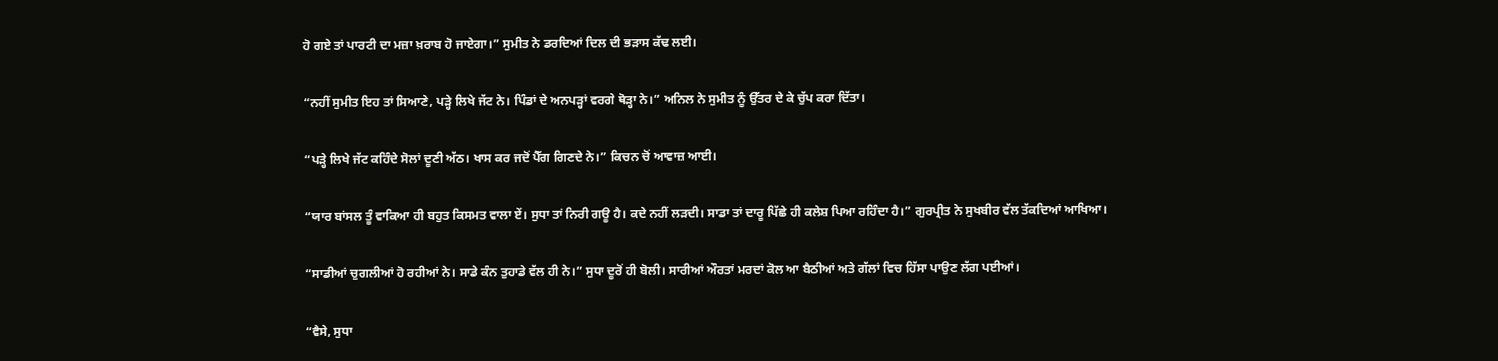ਹੋ ਗਏ ਤਾਂ ਪਾਰਟੀ ਦਾ ਮਜ਼ਾ ਖ਼ਰਾਬ ਹੋ ਜਾਏਗਾ।” ਸੁਮੀਤ ਨੇ ਡਰਦਿਆਂ ਦਿਲ ਦੀ ਭੜਾਸ ਕੱਢ ਲਈ।

“ਨਹੀਂ ਸੁਮੀਤ ਇਹ ਤਾਂ ਸਿਆਣੇ, ਪੜ੍ਹੇ ਲਿਖੇ ਜੱਟ ਨੇ। ਪਿੰਡਾਂ ਦੇ ਅਨਪੜ੍ਹਾਂ ਵਰਗੇ ਥੋੜ੍ਹਾ ਨੇ।” ਅਨਿਲ ਨੇ ਸੁਮੀਤ ਨੂੰ ਉੱਤਰ ਦੇ ਕੇ ਚੁੱਪ ਕਰਾ ਦਿੱਤਾ।

“ਪੜ੍ਹੇ ਲਿਖੇ ਜੱਟ ਕਹਿੰਦੇ ਸੋਲਾਂ ਦੂਣੀ ਅੱਠ। ਖਾਸ ਕਰ ਜਦੋਂ ਪੈੱਗ ਗਿਣਦੇ ਨੇ।” ਕਿਚਨ ਚੋਂ ਆਵਾਜ਼ ਆਈ।

“ਯਾਰ ਬਾਂਸਲ ਤੂੰ ਵਾਕਿਆ ਹੀ ਬਹੁਤ ਕਿਸਮਤ ਵਾਲਾ ਏਂ। ਸੁਧਾ ਤਾਂ ਨਿਰੀ ਗਊ ਹੈ। ਕਦੇ ਨਹੀਂ ਲੜਦੀ। ਸਾਡਾ ਤਾਂ ਦਾਰੂ ਪਿੱਛੇ ਹੀ ਕਲੇਸ਼ ਪਿਆ ਰਹਿੰਦਾ ਹੈ।” ਗੁਰਪ੍ਰੀਤ ਨੇ ਸੁਖਬੀਰ ਵੱਲ ਤੱਕਦਿਆਂ ਆਖਿਆ।

“ਸਾਡੀਆਂ ਚੁਗਲੀਆਂ ਹੋ ਰਹੀਆਂ ਨੇ। ਸਾਡੇ ਕੰਨ ਤੁਹਾਡੇ ਵੱਲ ਹੀ ਨੇ।” ਸੁਧਾ ਦੂਰੋਂ ਹੀ ਬੋਲੀ। ਸਾਰੀਆਂ ਔਰਤਾਂ ਮਰਦਾਂ ਕੋਲ ਆ ਬੈਠੀਆਂ ਅਤੇ ਗੱਲਾਂ ਵਿਚ ਹਿੱਸਾ ਪਾਉਣ ਲੱਗ ਪਈਆਂ।

“ਵੈਸੇ, ਸੁਧਾ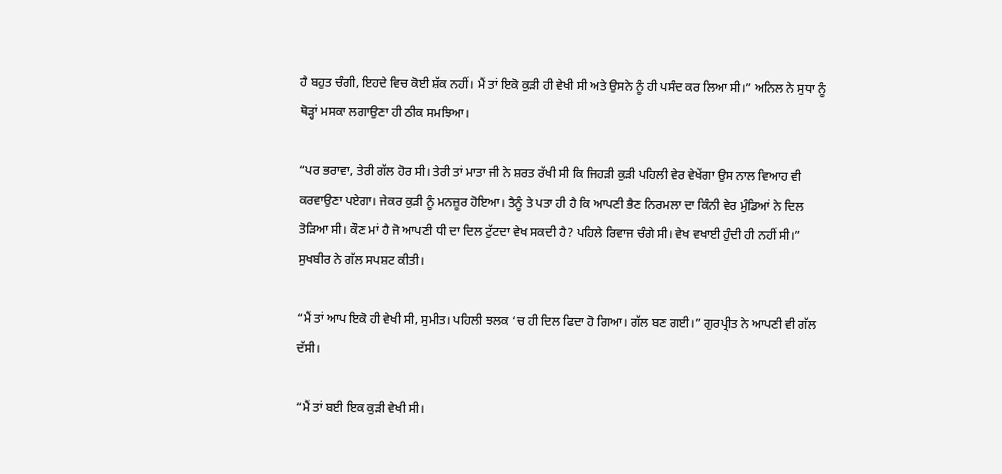ਹੈ ਬਹੁਤ ਚੰਗੀ, ਇਹਦੇ ਵਿਚ ਕੋਈ ਸ਼ੱਕ ਨਹੀਂ। ਮੈਂ ਤਾਂ ਇਕੋ ਕੁੜੀ ਹੀ ਵੇਖੀ ਸੀ ਅਤੇ ਉਸਨੇ ਨੂੰ ਹੀ ਪਸੰਦ ਕਰ ਲਿਆ ਸੀ।” ਅਨਿਲ ਨੇ ਸੁਧਾ ਨੂੰ ਥੋੜ੍ਹਾਂ ਮਸਕਾ ਲਗਾਉਣਾ ਹੀ ਠੀਕ ਸਮਝਿਆ।

“ਪਰ ਭਰਾਵਾ, ਤੇਰੀ ਗੱਲ ਹੋਰ ਸੀ। ਤੇਰੀ ਤਾਂ ਮਾਤਾ ਜੀ ਨੇ ਸ਼ਰਤ ਰੱਖੀ ਸੀ ਕਿ ਜਿਹੜੀ ਕੁੜੀ ਪਹਿਲੀ ਵੇਰ ਵੇਖੇਂਗਾ ਉਸ ਨਾਲ ਵਿਆਹ ਵੀ ਕਰਵਾਉਣਾ ਪਏਗਾ। ਜੇਕਰ ਕੁੜੀ ਨੂੰ ਮਨਜ਼ੂਰ ਹੋਇਆ। ਤੈਨੂੰ ਤੇ ਪਤਾ ਹੀ ਹੈ ਕਿ ਆਪਣੀ ਭੈਣ ਨਿਰਮਲਾ ਦਾ ਕਿੰਨੀ ਵੇਰ ਮੁੰਡਿਆਂ ਨੇ ਦਿਲ ਤੋੜਿਆ ਸੀ। ਕੌਣ ਮਾਂ ਹੈ ਜੋ ਆਪਣੀ ਧੀ ਦਾ ਦਿਲ ਟੁੱਟਦਾ ਵੇਖ ਸਕਦੀ ਹੈ? ਪਹਿਲੇ ਰਿਵਾਜ ਚੰਗੇ ਸੀ। ਵੇਖ ਵਖਾਈ ਹੁੰਦੀ ਹੀ ਨਹੀਂ ਸੀ।” ਸੁਖਬੀਰ ਨੇ ਗੱਲ ਸਪਸ਼ਟ ਕੀਤੀ।

“ਮੈਂ ਤਾਂ ਆਪ ਇਕੋ ਹੀ ਵੇਖੀ ਸੀ, ਸੁਮੀਤ। ਪਹਿਲੀ ਝਲਕ ‘ਚ ਹੀ ਦਿਲ ਫਿਦਾ ਹੋ ਗਿਆ। ਗੱਲ ਬਣ ਗਈ।” ਗੁਰਪ੍ਰੀਤ ਨੇ ਆਪਣੀ ਵੀ ਗੱਲ ਦੱਸੀ।

“ਮੈਂ ਤਾਂ ਬਈ ਇਕ ਕੁੜੀ ਵੇਖੀ ਸੀ।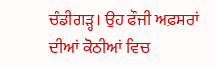ਚੰਡੀਗੜ੍ਹ। ਉਹ ਫੌਜੀ ਅਫ਼ਸਰਾਂ ਦੀਆਂ ਕੋਠੀਆਂ ਵਿਚ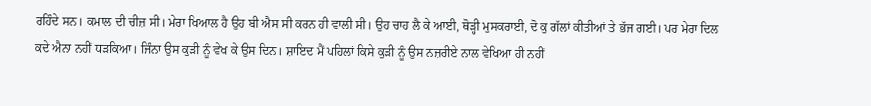ਰਹਿੰਦੇ ਸਨ। ਕਮਾਲ ਦੀ ਚੀਜ਼ ਸੀ। ਮੇਰਾ ਖਿਆਲ ਹੈ ਉਹ ਬੀ ਐਸ ਸੀ ਕਰਨ ਹੀ ਵਾਲੀ ਸੀ। ਉਹ ਚਾਹ ਲੈ ਕੇ ਆਈ, ਥੋੜ੍ਹੀ ਮੁਸਕਰਾਈ, ਦੋ ਕੁ ਗੱਲਾਂ ਕੀਤੀਆਂ ਤੇ ਭੱਜ ਗਈ। ਪਰ ਮੇਰਾ ਦਿਲ ਕਦੇ ਐਨਾ ਨਹੀਂ ਧੜਕਿਆ। ਜਿੰਨਾ ਉਸ ਕੁੜੀ ਨੂੰ ਵੇਖ ਕੇ ਉਸ ਦਿਨ। ਸ਼ਾਇਦ ਮੈਂ ਪਹਿਲਾਂ ਕਿਸੇ ਕੁੜੀ ਨੂੰ ਉਸ ਨਜ਼ਰੀਏ ਨਾਲ ਵੇਖਿਆ ਹੀ ਨਹੀਂ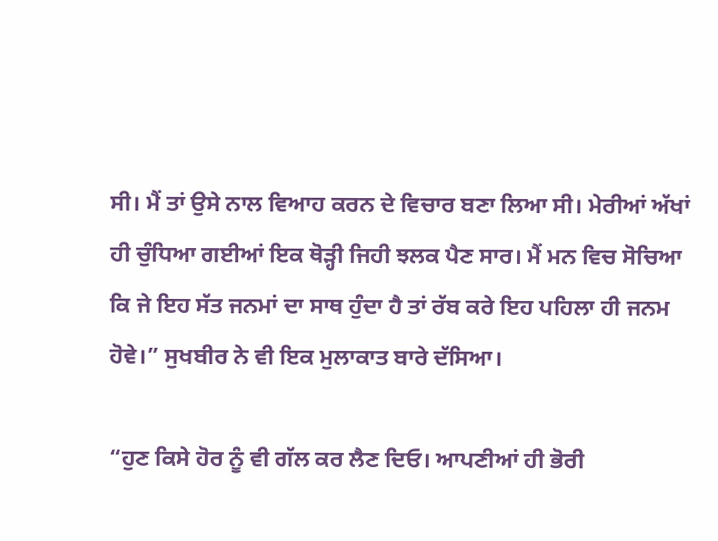ਸੀ। ਮੈਂ ਤਾਂ ਉਸੇ ਨਾਲ ਵਿਆਹ ਕਰਨ ਦੇ ਵਿਚਾਰ ਬਣਾ ਲਿਆ ਸੀ। ਮੇਰੀਆਂ ਅੱਖਾਂ ਹੀ ਚੁੰਧਿਆ ਗਈਆਂ ਇਕ ਥੋੜ੍ਹੀ ਜਿਹੀ ਝਲਕ ਪੈਣ ਸਾਰ। ਮੈਂ ਮਨ ਵਿਚ ਸੋਚਿਆ ਕਿ ਜੇ ਇਹ ਸੱਤ ਜਨਮਾਂ ਦਾ ਸਾਥ ਹੁੰਦਾ ਹੈ ਤਾਂ ਰੱਬ ਕਰੇ ਇਹ ਪਹਿਲਾ ਹੀ ਜਨਮ ਹੋਵੇ।” ਸੁਖਬੀਰ ਨੇ ਵੀ ਇਕ ਮੁਲਾਕਾਤ ਬਾਰੇ ਦੱਸਿਆ।

“ਹੁਣ ਕਿਸੇ ਹੋਰ ਨੂੰ ਵੀ ਗੱਲ ਕਰ ਲੈਣ ਦਿਓ। ਆਪਣੀਆਂ ਹੀ ਭੋਰੀ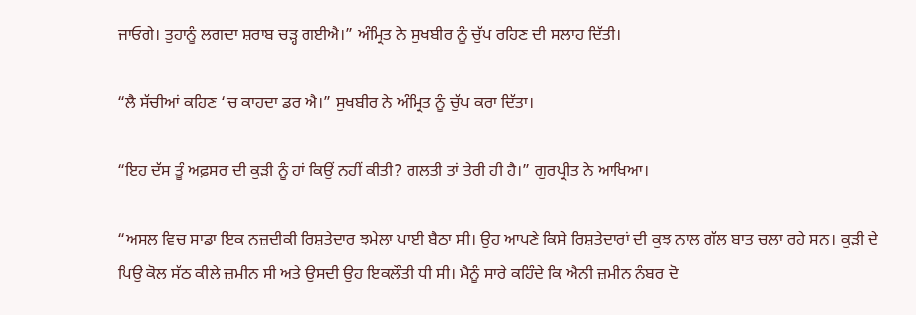ਜਾਓਗੇ। ਤੁਹਾਨੂੰ ਲਗਦਾ ਸ਼ਰਾਬ ਚੜ੍ਹ ਗਈਐ।” ਅੰਮ੍ਰਿਤ ਨੇ ਸੁਖਬੀਰ ਨੂੰ ਚੁੱਪ ਰਹਿਣ ਦੀ ਸਲਾਹ ਦਿੱਤੀ।

“ਲੈ ਸੱਚੀਆਂ ਕਹਿਣ ‘ਚ ਕਾਹਦਾ ਡਰ ਐ।” ਸੁਖਬੀਰ ਨੇ ਅੰਮ੍ਰਿਤ ਨੂੰ ਚੁੱਪ ਕਰਾ ਦਿੱਤਾ।

“ਇਹ ਦੱਸ ਤੂੰ ਅਫ਼ਸਰ ਦੀ ਕੁੜੀ ਨੂੰ ਹਾਂ ਕਿਉਂ ਨਹੀਂ ਕੀਤੀ? ਗਲਤੀ ਤਾਂ ਤੇਰੀ ਹੀ ਹੈ।” ਗੁਰਪ੍ਰੀਤ ਨੇ ਆਖਿਆ।

“ਅਸਲ ਵਿਚ ਸਾਡਾ ਇਕ ਨਜ਼ਦੀਕੀ ਰਿਸ਼ਤੇਦਾਰ ਝਮੇਲਾ ਪਾਈ ਬੈਠਾ ਸੀ। ਉਹ ਆਪਣੇ ਕਿਸੇ ਰਿਸ਼ਤੇਦਾਰਾਂ ਦੀ ਕੁਝ ਨਾਲ ਗੱਲ ਬਾਤ ਚਲਾ ਰਹੇ ਸਨ। ਕੁੜੀ ਦੇ ਪਿਉ ਕੋਲ ਸੱਠ ਕੀਲੇ ਜ਼ਮੀਨ ਸੀ ਅਤੇ ਉਸਦੀ ਉਹ ਇਕਲੌਤੀ ਧੀ ਸੀ। ਮੈਨੂੰ ਸਾਰੇ ਕਹਿੰਦੇ ਕਿ ਐਨੀ ਜ਼ਮੀਨ ਨੰਬਰ ਦੋ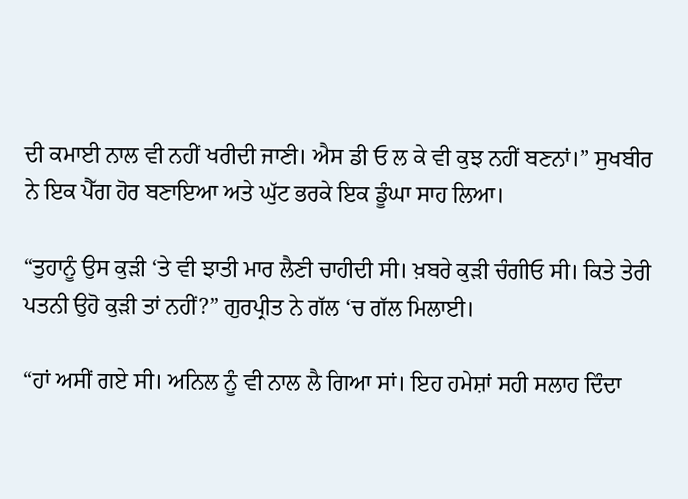ਦੀ ਕਮਾਈ ਨਾਲ ਵੀ ਨਹੀਂ ਖਰੀਦੀ ਜਾਣੀ। ਐਸ ਡੀ ਓ ਲ ਕੇ ਵੀ ਕੁਝ ਨਹੀਂ ਬਣਨਾਂ।” ਸੁਖਬੀਰ ਨੇ ਇਕ ਪੈੱਗ ਹੋਰ ਬਣਾਇਆ ਅਤੇ ਘੁੱਟ ਭਰਕੇ ਇਕ ਡੂੰਘਾ ਸਾਹ ਲਿਆ।

“ਤੁਹਾਨੂੰ ਉਸ ਕੁੜੀ ‘ਤੇ ਵੀ ਝਾਤੀ ਮਾਰ ਲੈਣੀ ਚਾਹੀਦੀ ਸੀ। ਖ਼ਬਰੇ ਕੁੜੀ ਚੰਗੀਓ ਸੀ। ਕਿਤੇ ਤੇਰੀ ਪਤਨੀ ਉਹੋ ਕੁੜੀ ਤਾਂ ਨਹੀਂ?” ਗੁਰਪ੍ਰੀਤ ਨੇ ਗੱਲ ‘ਚ ਗੱਲ ਮਿਲਾਈ।

“ਹਾਂ ਅਸੀਂ ਗਏ ਸੀ। ਅਨਿਲ ਨੂੰ ਵੀ ਨਾਲ ਲੈ ਗਿਆ ਸਾਂ। ਇਹ ਹਮੇਸ਼ਾਂ ਸਹੀ ਸਲਾਹ ਦਿੰਦਾ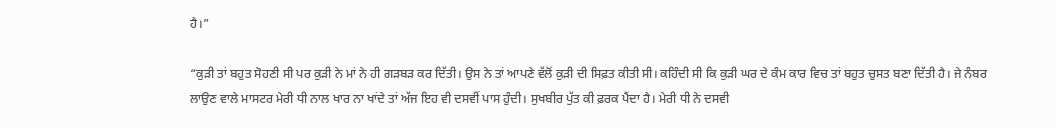ਹੈ।”

“ਕੁੜੀ ਤਾਂ ਬਹੁਤ ਸੋਹਣੀ ਸੀ ਪਰ ਕੁੜੀ ਨੇ ਮਾਂ ਨੇ ਹੀ ਗੜਬੜ ਕਰ ਦਿੱਤੀ। ਉਸ ਨੇ ਤਾਂ ਆਪਣੇ ਵੱਲੋਂ ਕੁੜੀ ਦੀ ਸਿਫ਼ਤ ਕੀਤੀ ਸੀ। ਕਹਿੰਦੀ ਸੀ ਕਿ ਕੁੜੀ ਘਰ ਦੇ ਕੰਮ ਕਾਰ ਵਿਚ ਤਾਂ ਬਹੁਤ ਚੁਸਤ ਬਣਾ ਦਿੱਤੀ ਹੈ। ਜੇ ਨੰਬਰ ਲਾਉਣ ਵਾਲੇ ਮਾਸਟਰ ਮੇਰੀ ਧੀ ਨਾਲ ਖਾਰ ਨਾ ਖਾਂਦੇ ਤਾਂ ਅੱਜ ਇਹ ਵੀ ਦਸਵੀਂ ਪਾਸ ਹੁੰਦੀ। ਸੁਖਬੀਰ ਪੁੱਤ ਕੀ ਫ਼ਰਕ ਪੈਂਦਾ ਹੈ। ਮੇਰੀ ਧੀ ਨੇ ਦਸਵੀ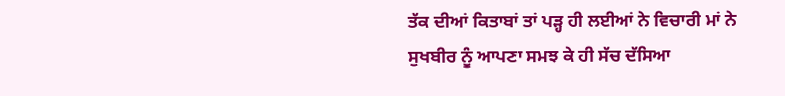ਤੱਕ ਦੀਆਂ ਕਿਤਾਬਾਂ ਤਾਂ ਪੜ੍ਹ ਹੀ ਲਈਆਂ ਨੇ ਵਿਚਾਰੀ ਮਾਂ ਨੇ ਸੁਖਬੀਰ ਨੂੰ ਆਪਣਾ ਸਮਝ ਕੇ ਹੀ ਸੱਚ ਦੱਸਿਆ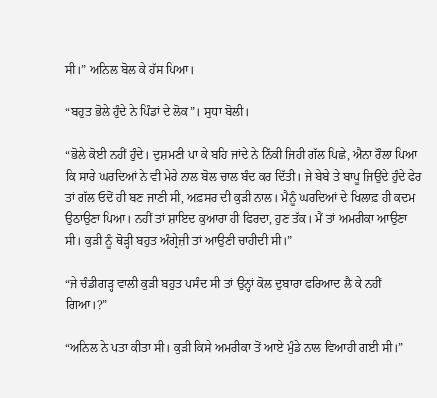ਸੀ।” ਅਨਿਲ ਬੋਲ ਕੇ ਹੱਸ ਪਿਆ।

“ਬਹੁਤ ਭੋਲੇ ਹੁੰਦੇ ਨੇ ਪਿੰਡਾਂ ਦੇ ਲੋਕ”। ਸੁਧਾ ਬੋਲੀ।

“ਭੋਲੇ ਕੋਈ ਨਹੀਂ ਹੁੰਦੇ। ਦੁਸ਼ਮਣੀ ਪਾ ਕੇ ਬਹਿ ਜਾਂਦੇ ਨੇ ਨਿੱਕੀ ਜਿਹੀ ਗੱਲ ਪਿਛੇ, ਐਨਾ ਰੌਲਾ ਪਿਆ ਕਿ ਸਾਰੇ ਘਰਦਿਆਂ ਨੇ ਵੀ ਮੇਰੇ ਨਾਲ ਬੋਲ ਚਾਲ ਬੰਦ ਕਰ ਦਿੱਤੀ। ਜੇ ਬੇਬੇ ਤੇ ਬਾਪੂ ਜਿਉਂਦੇ ਹੁੰਦੇ ਫੇਰ ਤਾਂ ਗੱਲ ਓਦੋਂ ਹੀ ਬਣ ਜਾਣੀ ਸੀ, ਅਫ਼ਸਰ ਦੀ ਕੁੜੀ ਨਾਲ। ਮੈਨੂੰ ਘਰਦਿਆਂ ਦੇ ਖਿਲਾਫ਼ ਹੀ ਕਦਮ ਉਠਾਉਣਾ ਪਿਆ। ਨਹੀਂ ਤਾਂ ਸ਼ਾਇਦ ਕੁਆਰਾ ਹੀ ਫਿਰਦਾ, ਹੁਣ ਤੱਕ। ਮੈਂ ਤਾਂ ਅਮਰੀਕਾ ਆਉਣਾ ਸੀ। ਕੁੜੀ ਨੂੰ ਥੋੜ੍ਹੀ ਬਹੁਤ ਅੰਗ੍ਰੇਜ਼ੀ ਤਾਂ ਆਉਣੀ ਚਾਹੀਦੀ ਸੀ।”

“ਜੇ ਚੰਡੀਗੜ੍ਹ ਵਾਲੀ ਕੁੜੀ ਬਹੁਤ ਪਸੰਦ ਸੀ ਤਾਂ ਉਨ੍ਹਾਂ ਕੋਲ ਦੁਬਾਰਾ ਫਰਿਆਦ ਲੈ ਕੇ ਨਹੀਂ ਗਿਆ।?”

“ਅਨਿਲ ਨੇ ਪਤਾ ਕੀਤਾ ਸੀ। ਕੁੜੀ ਕਿਸੇ ਅਮਰੀਕਾ ਤੋਂ ਆਏ ਮੁੰਡੇ ਨਾਲ ਵਿਆਹੀ ਗਈ ਸੀ।”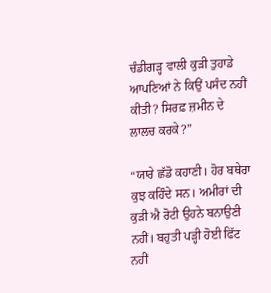ਚੰਡੀਗੜ੍ਹ ਵਾਲੀ ਕੁੜੀ ਤੁਹਾਡੇ ਆਪਣਿਆਂ ਨੇ ਕਿਉਂ ਪਸੰਦ ਨਹੀਂ ਕੀਤੀ? ਸਿਰਫ਼ ਜ਼ਮੀਨ ਦੇ ਲਾਲਚ ਕਰਕੇ?”

“ਯਾਰੇ ਛੱਡੋ ਕਹਾਣੀ। ਹੋਰ ਬਥੇਰਾ ਕੁਝ ਕਹਿੰਦੇ ਸਨ। ਅਮੀਰਾਂ ਦੀ ਕੁੜੀ ਐ ਰੋਟੀ ਉਹਨੇ ਬਨਾਉਣੀ ਨਹੀਂ। ਬਹੁਤੀ ਪੜ੍ਹੀ ਹੋਈ ਫਿੱਟ ਨਹੀਂ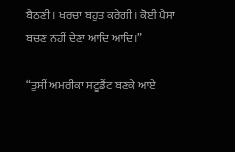ਬੈਠਣੀ। ਖਰਚਾ ਬਹੁਤ ਕਰੇਗੀ। ਕੋਈ ਪੈਸਾ ਬਚਣ ਨਹੀਂ ਦੇਣਾ ਆਦਿ ਆਦਿ।”

“ਤੁਸੀਂ ਅਮਰੀਕਾ ਸਟੂਡੈਂਟ ਬਣਕੇ ਆਏ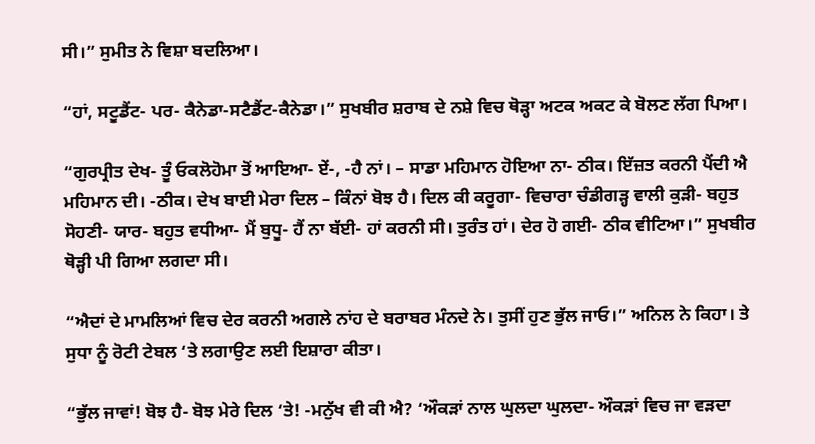ਸੀ।” ਸੁਮੀਤ ਨੇ ਵਿਸ਼ਾ ਬਦਲਿਆ।

“ਹਾਂ, ਸਟੂਡੈਂਟ- ਪਰ- ਕੈਨੇਡਾ-ਸਟੈਡੈਂਟ-ਕੈਨੇਡਾ।” ਸੁਖਬੀਰ ਸ਼ਰਾਬ ਦੇ ਨਸ਼ੇ ਵਿਚ ਥੋੜ੍ਹਾ ਅਟਕ ਅਕਟ ਕੇ ਬੋਲਣ ਲੱਗ ਪਿਆ।

“ਗੁਰਪ੍ਰੀਤ ਦੇਖ- ਤੂੰ ਓਕਲੋਹੋਮਾ ਤੋਂ ਆਇਆ- ਏਂ-, -ਹੈ ਨਾਂ। – ਸਾਡਾ ਮਹਿਮਾਨ ਹੋਇਆ ਨਾ- ਠੀਕ। ਇੱਜ਼ਤ ਕਰਨੀ ਪੈਂਦੀ ਐ ਮਹਿਮਾਨ ਦੀ। -ਠੀਕ। ਦੇਖ ਬਾਈ ਮੇਰਾ ਦਿਲ – ਕਿੰਨਾਂ ਬੋਝ ਹੈ। ਦਿਲ ਕੀ ਕਰੂਗਾ- ਵਿਚਾਰਾ ਚੰਡੀਗੜ੍ਹ ਵਾਲੀ ਕੁੜੀ- ਬਹੁਤ ਸੋਹਣੀ- ਯਾਰ- ਬਹੁਤ ਵਧੀਆ- ਮੈਂ ਬੁਧੂ- ਹੈਂ ਨਾ ਬੱਈ- ਹਾਂ ਕਰਨੀ ਸੀ। ਤੁਰੰਤ ਹਾਂ। ਦੇਰ ਹੋ ਗਈ- ਠੀਕ ਵੀਟਿਆ।” ਸੁਖਬੀਰ ਥੋੜ੍ਹੀ ਪੀ ਗਿਆ ਲਗਦਾ ਸੀ।

“ਐਦਾਂ ਦੇ ਮਾਮਲਿਆਂ ਵਿਚ ਦੇਰ ਕਰਨੀ ਅਗਲੇ ਨਾਂਹ ਦੇ ਬਰਾਬਰ ਮੰਨਦੇ ਨੇ। ਤੁਸੀਂ ਹੁਣ ਭੁੱਲ ਜਾਓ।” ਅਨਿਲ ਨੇ ਕਿਹਾ। ਤੇ ਸੁਧਾ ਨੂੰ ਰੋਟੀ ਟੇਬਲ ‘ਤੇ ਲਗਾਉਣ ਲਈ ਇਸ਼ਾਰਾ ਕੀਤਾ।

“ਭੁੱਲ ਜਾਵਾਂ! ਬੋਝ ਹੈ- ਬੋਝ ਮੇਰੇ ਦਿਲ ‘ਤੇ! -ਮਨੁੱਖ ਵੀ ਕੀ ਐ? ‘ਔਕੜਾਂ ਨਾਲ ਘੁਲਦਾ ਘੁਲਦਾ- ਔਕੜਾਂ ਵਿਚ ਜਾ ਵੜਦਾ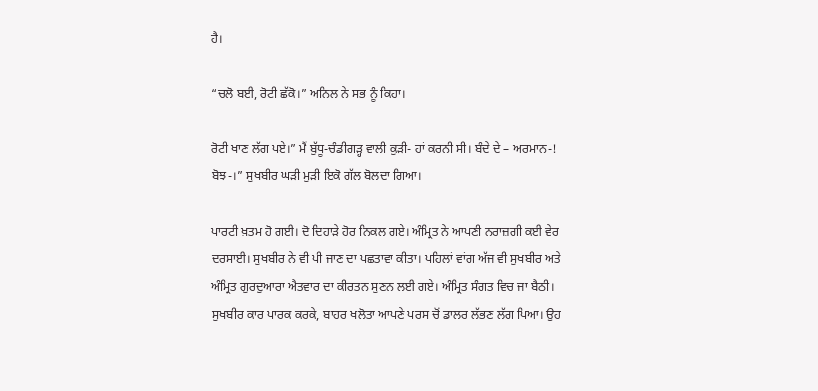ਹੈ।

“ਚਲੋ ਬਈ, ਰੋਟੀ ਛੱਕੋ।” ਅਨਿਲ ਨੇ ਸਭ ਨੂੰ ਕਿਹਾ।

ਰੋਟੀ ਖਾਣ ਲੱਗ ਪਏ।” ਮੈਂ ਬੁੱਧੂ-ਚੰਡੀਗੜ੍ਹ ਵਾਲੀ ਕੁੜੀ- ਹਾਂ ਕਰਨੀ ਸੀ। ਬੰਦੇ ਦੇ – ਅਰਮਾਨ-! ਬੋਝ-।” ਸੁਖਬੀਰ ਘੜੀ ਮੁੜੀ ਇਕੋ ਗੱਲ ਬੋਲਦਾ ਗਿਆ।

ਪਾਰਟੀ ਖ਼ਤਮ ਹੋ ਗਈ। ਦੋ ਦਿਹਾੜੇ ਹੋਰ ਨਿਕਲ ਗਏ। ਅੰਮ੍ਰਿਤ ਨੇ ਆਪਣੀ ਨਰਾਜ਼ਗੀ ਕਈ ਵੇਰ ਦਰਸਾਈ। ਸੁਖਬੀਰ ਨੇ ਵੀ ਪੀ ਜਾਣ ਦਾ ਪਛਤਾਵਾ ਕੀਤਾ। ਪਹਿਲਾਂ ਵਾਂਗ ਅੱਜ ਵੀ ਸੁਖਬੀਰ ਅਤੇ ਅੰਮ੍ਰਿਤ ਗੁਰਦੁਆਰਾ ਐਤਵਾਰ ਦਾ ਕੀਰਤਨ ਸੁਣਨ ਲਈ ਗਏ। ਅੰਮ੍ਰਿਤ ਸੰਗਤ ਵਿਚ ਜਾ ਬੈਠੀ। ਸੁਖਬੀਰ ਕਾਰ ਪਾਰਕ ਕਰਕੇ, ਬਾਹਰ ਖਲੋਤਾ ਆਪਣੇ ਪਰਸ ਚੋਂ ਡਾਲਰ ਲੱਭਣ ਲੱਗ ਪਿਆ। ਉਹ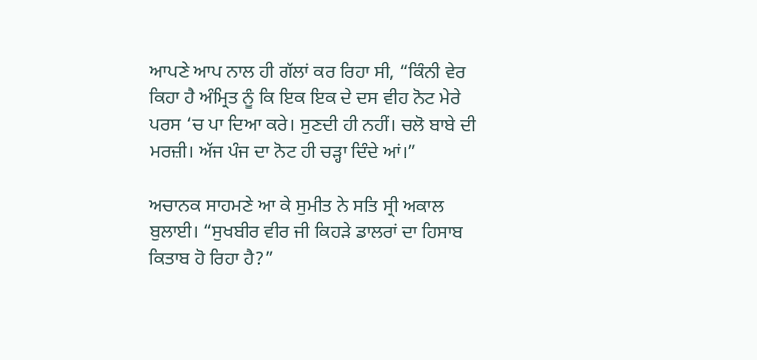ਆਪਣੇ ਆਪ ਨਾਲ ਹੀ ਗੱਲਾਂ ਕਰ ਰਿਹਾ ਸੀ, “ਕਿੰਨੀ ਵੇਰ ਕਿਹਾ ਹੈ ਅੰਮ੍ਰਿਤ ਨੂੰ ਕਿ ਇਕ ਇਕ ਦੇ ਦਸ ਵੀਹ ਨੋਟ ਮੇਰੇ ਪਰਸ ‘ਚ ਪਾ ਦਿਆ ਕਰੇ। ਸੁਣਦੀ ਹੀ ਨਹੀਂ। ਚਲੋ ਬਾਬੇ ਦੀ ਮਰਜ਼ੀ। ਅੱਜ ਪੰਜ ਦਾ ਨੋਟ ਹੀ ਚੜ੍ਹਾ ਦਿੰਦੇ ਆਂ।”

ਅਚਾਨਕ ਸਾਹਮਣੇ ਆ ਕੇ ਸੁਮੀਤ ਨੇ ਸਤਿ ਸ੍ਰੀ ਅਕਾਲ ਬੁਲਾਈ। “ਸੁਖਬੀਰ ਵੀਰ ਜੀ ਕਿਹੜੇ ਡਾਲਰਾਂ ਦਾ ਹਿਸਾਬ ਕਿਤਾਬ ਹੋ ਰਿਹਾ ਹੈ?”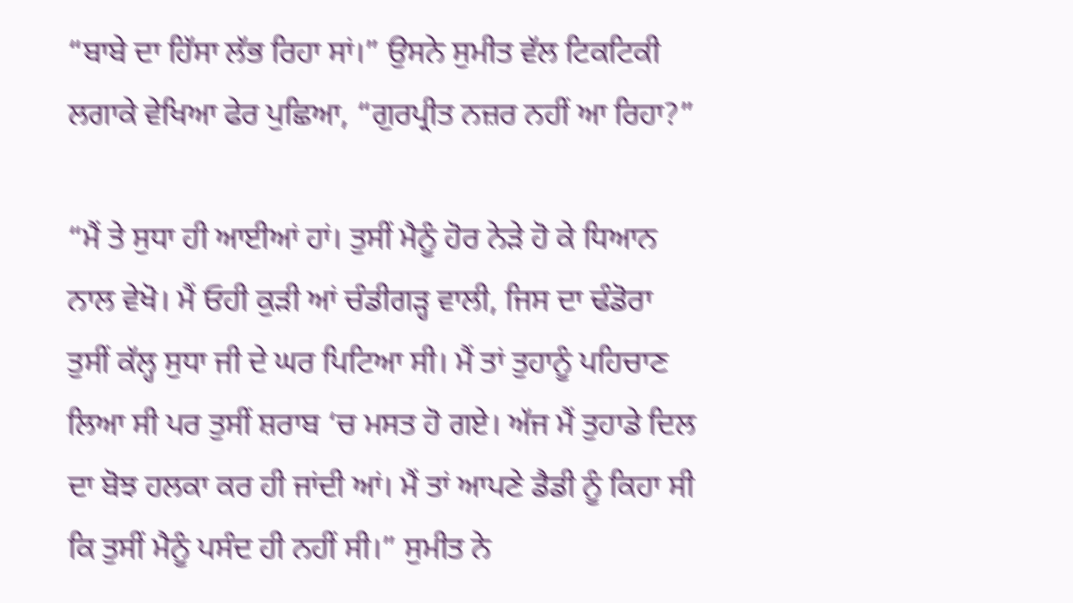“ਬਾਬੇ ਦਾ ਹਿੱਸਾ ਲੱਭ ਰਿਹਾ ਸਾਂ।” ਉਸਨੇ ਸੁਮੀਤ ਵੱਲ ਟਿਕਟਿਕੀ ਲਗਾਕੇ ਵੇਖਿਆ ਫੇਰ ਪੁਛਿਆ, “ਗੁਰਪ੍ਰੀਤ ਨਜ਼ਰ ਨਹੀਂ ਆ ਰਿਹਾ?”

“ਮੈਂ ਤੇ ਸੁਧਾ ਹੀ ਆਈਆਂ ਹਾਂ। ਤੁਸੀਂ ਮੈਨੂੰ ਹੋਰ ਨੇੜੇ ਹੋ ਕੇ ਧਿਆਨ ਨਾਲ ਵੇਖੋ। ਮੈਂ ਓਹੀ ਕੁੜੀ ਆਂ ਚੰਡੀਗੜ੍ਹ ਵਾਲੀ, ਜਿਸ ਦਾ ਢੰਡੋਰਾ ਤੁਸੀਂ ਕੱਲ੍ਹ ਸੁਧਾ ਜੀ ਦੇ ਘਰ ਪਿਟਿਆ ਸੀ। ਮੈਂ ਤਾਂ ਤੁਹਾਨੂੰ ਪਹਿਚਾਣ ਲਿਆ ਸੀ ਪਰ ਤੁਸੀਂ ਸ਼ਰਾਬ ‘ਚ ਮਸਤ ਹੋ ਗਏ। ਅੱਜ ਮੈਂ ਤੁਹਾਡੇ ਦਿਲ ਦਾ ਬੋਝ ਹਲਕਾ ਕਰ ਹੀ ਜਾਂਦੀ ਆਂ। ਮੈਂ ਤਾਂ ਆਪਣੇ ਡੈਡੀ ਨੂੰ ਕਿਹਾ ਸੀ ਕਿ ਤੁਸੀਂ ਮੈਨੂੰ ਪਸੰਦ ਹੀ ਨਹੀਂ ਸੀ।” ਸੁਮੀਤ ਨੇ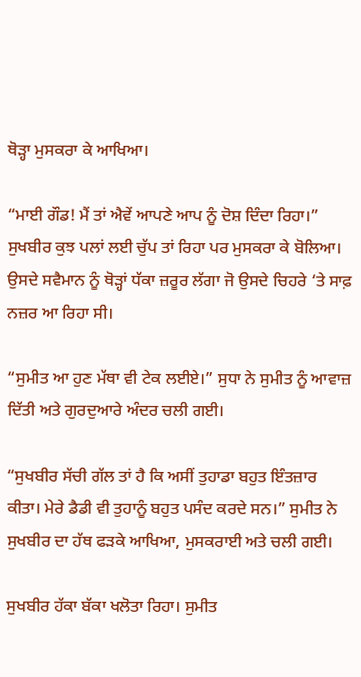ਥੋੜ੍ਹਾ ਮੁਸਕਰਾ ਕੇ ਆਖਿਆ।

“ਮਾਈ ਗੌਡ! ਮੈਂ ਤਾਂ ਐਵੇਂ ਆਪਣੇ ਆਪ ਨੂੰ ਦੋਸ਼ ਦਿੰਦਾ ਰਿਹਾ।” ਸੁਖਬੀਰ ਕੁਝ ਪਲਾਂ ਲਈ ਚੁੱਪ ਤਾਂ ਰਿਹਾ ਪਰ ਮੁਸਕਰਾ ਕੇ ਬੋਲਿਆ। ਉਸਦੇ ਸਵੈਮਾਨ ਨੂੰ ਥੋੜ੍ਹਾਂ ਧੱਕਾ ਜ਼ਰੂਰ ਲੱਗਾ ਜੋ ਉਸਦੇ ਚਿਹਰੇ ‘ਤੇ ਸਾਫ਼ ਨਜ਼ਰ ਆ ਰਿਹਾ ਸੀ।

“ਸੁਮੀਤ ਆ ਹੁਣ ਮੱਥਾ ਵੀ ਟੇਕ ਲਈਏ।” ਸੁਧਾ ਨੇ ਸੁਮੀਤ ਨੂੰ ਆਵਾਜ਼ ਦਿੱਤੀ ਅਤੇ ਗੁਰਦੁਆਰੇ ਅੰਦਰ ਚਲੀ ਗਈ।

“ਸੁਖਬੀਰ ਸੱਚੀ ਗੱਲ ਤਾਂ ਹੈ ਕਿ ਅਸੀਂ ਤੁਹਾਡਾ ਬਹੁਤ ਇੰਤਜ਼ਾਰ ਕੀਤਾ। ਮੇਰੇ ਡੈਡੀ ਵੀ ਤੁਹਾਨੂੰ ਬਹੁਤ ਪਸੰਦ ਕਰਦੇ ਸਨ।” ਸੁਮੀਤ ਨੇ ਸੁਖਬੀਰ ਦਾ ਹੱਥ ਫੜਕੇ ਆਖਿਆ, ਮੁਸਕਰਾਈ ਅਤੇ ਚਲੀ ਗਈ।

ਸੁਖਬੀਰ ਹੱਕਾ ਬੱਕਾ ਖਲੋਤਾ ਰਿਹਾ। ਸੁਮੀਤ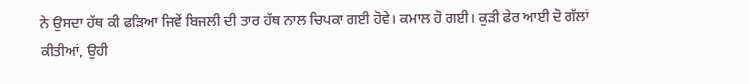ਨੇ ਉਸਦਾ ਹੱਥ ਕੀ ਫੜਿਆ ਜਿਵੇਂ ਬਿਜਲੀ ਦੀ ਤਾਰ ਹੱਥ ਨਾਲ ਚਿਪਕਾ ਗਈ ਹੋਵੇ। ਕਮਾਲ ਹੋ ਗਈ। ਕੁੜੀ ਫੇਰ ਆਈ ਦੋ ਗੱਲਾਂ ਕੀਤੀਆਂ, ਉਹੀ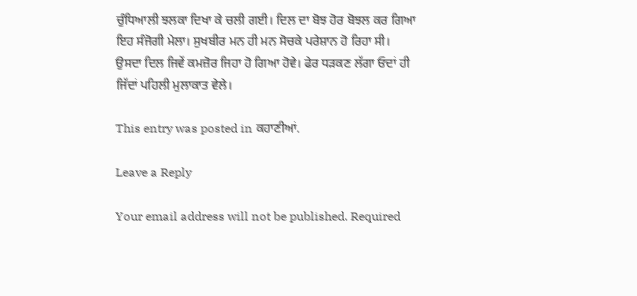ਚੁੰਧਿਆਲੀ ਝਲਕਾ ਦਿਖਾ ਕੇ ਚਲੀ ਗਈ। ਦਿਲ ਦਾ ਬੋਝ ਹੋਰ ਬੋਝਲ ਕਰ ਗਿਆ ਇਹ ਸੰਜੋਗੀ ਮੇਲਾ। ਸੁਖਬੀਰ ਮਨ ਹੀ ਮਨ ਸੋਚਕੇ ਪਰੇਸ਼ਾਨ ਹੋ ਰਿਹਾ ਸੀ। ਉਸਦਾ ਦਿਲ ਜਿਵੇਂ ਕਮਜ਼ੋਰ ਜਿਹਾ ਹੋ ਗਿਆ ਹੋਵੇ। ਫੇਰ ਧੜਕਣ ਲੱਗਾ ਓਦਾਂ ਹੀ ਜਿੱਦਾਂ ਪਹਿਲੀ ਮੁਲਾਕਾਤ ਵੇਲੇ।

This entry was posted in ਕਹਾਣੀਆਂ.

Leave a Reply

Your email address will not be published. Required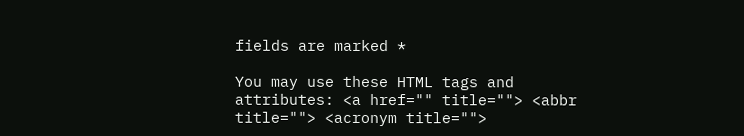fields are marked *

You may use these HTML tags and attributes: <a href="" title=""> <abbr title=""> <acronym title="">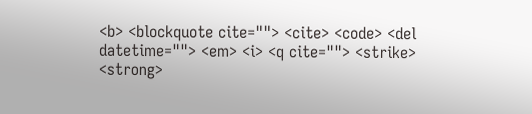<b> <blockquote cite=""> <cite> <code> <del datetime=""> <em> <i> <q cite=""> <strike> <strong>